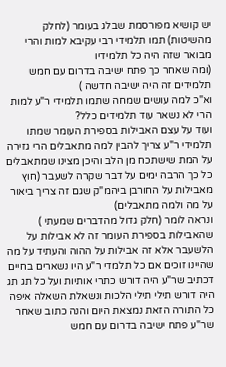יש קושיא מפורסמת שבלג בעומר (לחלק מהשיטות) תמו תלמידי רבי עקיבא למות והרי מבואר שזה היה כל תלמידיו
(ומה שאחר כך פתח ישיבה בדרום עם חמש תלמידים זה היה ישיבה חדשה )
וא"כ למה עושים שמחה שתמו תלמידי ר"ע למות הרי לא נשאר עוד תלמידים כלל?
ועוד על עצם האבילות בספירת העומר שמתו תלמידי ר"ע צריך להבין למה מתאבלים הרי גזירה על המת שישתכח מן הלב והיכן מצינו שמתאבלים כל כך הרבה ימים על דבר שקרה לשעבר (חוץ מאבילות על החורבן ביהמ"ק שגם זה צריך ביאור על מה ולמה מתאבלים)
ונראה לומר (חלק גדול מהדברים שמעתי ) שהאבילות בספירת העומר זה לא אבילות על הלשעבר אלא זה אבילות על ההוה והעתיד על מה שהיינו זוכים אם כל תלמדי ר"ע היו נשארים בחיים
דכתיב שר"ע היה דורש כתרי אותיות ועל כל תג תג היה דורש תילי תילי הלכות ונשאלת השאלה איפה כל התורה הזאת נמצאת היום והנה כתוב שאחר שר"ע פתח ישיבה בדרום עם חמש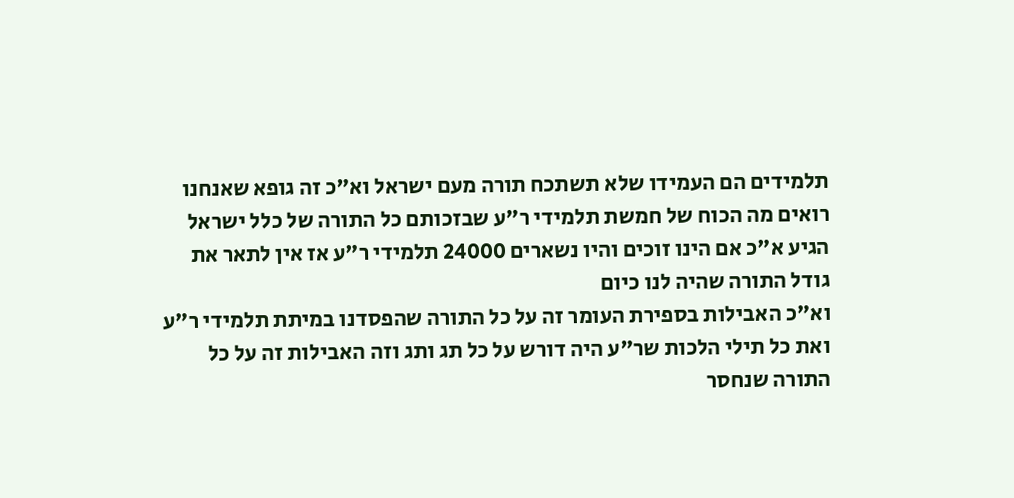תלמידים הם העמידו שלא תשתכח תורה מעם ישראל וא"כ זה גופא שאנחנו רואים מה הכוח של חמשת תלמידי ר"ע שבזכותם כל התורה של כלל ישראל הגיע א"כ אם הינו זוכים והיו נשארים 24000 תלמידי ר"ע אז אין לתאר את גודל התורה שהיה לנו כיום
וא"כ האבילות בספירת העומר זה על כל התורה שהפסדנו במיתת תלמידי ר"ע ואת כל תילי הלכות שר"ע היה דורש על כל תג ותג וזה האבילות זה על כל התורה שנחסר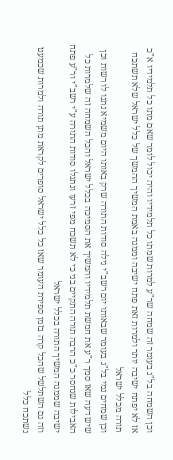וכן השמחה בל"ג בעומר זה שמחה שר"ע למרות שמתו כל תלמידיו והיה יכול לומר שאם מתו כל תלמידיו א"כ אז לא יפתח ישיבה יותר ולמרות זאת פתח ישיבה וממנה באמת המשיך ההמשך של כלל ישראל שלא תשתכח תורה מכלל ישראל
וכן שמחים נמי בל"ג בעומר שבאותו יום רשב"י גילה סודות התורה שרק באותו היום משמיא נתנו לו רשות וכן שיש דעה שאז סמך ר"ע את חמשת תלמידיו והמשיך את הסמיכה בכלל ישראל והכל השמחה זה שלמרות כל האבילות שנחסר כ"כ הרבה תורה התקיים בני כי לא תשכח מפי זרעו ונתגלו סודות התורה ע"י רשב"י ור"ע פתח ישיבה שממנה המשיך התורה בכלל ישראל
וזה גם השתלשל שהכל קרה בזמן ספירת העומר שאז כל כלל ישראל סופרים לקראת מתן תורה ולמרות שכמעט נשתכח כלל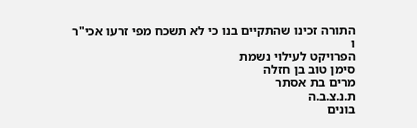התורה זכינו שהתקיים בנו כי לא תשכח מפי זרעו אכי"ר
ו
הפרויקט לעילוי נשמת
סימן טוב בן חזלה
מרים בת אסתר
ת.נ.צ.ב.ה
בונים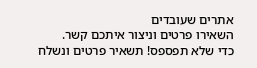אתרים שעובדים
השאירו פרטים וניצור איתכם קשר.
כדי שלא תפספס! תשאיר פרטים ונשלח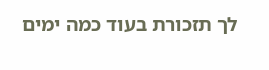לך תזכורת בעוד כמה ימים